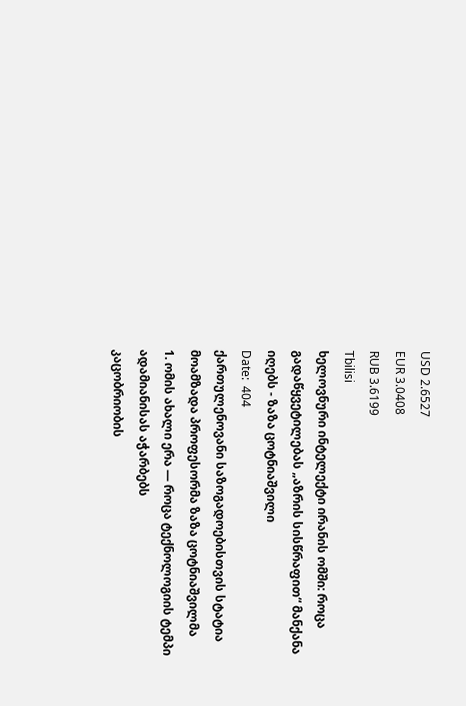USD 2.6527
EUR 3.0408
RUB 3.6199
Tbilisi
ხელოვნური ინტელექტი ირანის ომში: როცა გადაწყვეტილებას „აზრის სისწრაფით“ მანქანა იღებს - ზაზა ცოტნიაშვილი
Date:  404
ქართულენოვანი საზოგადოებისთვის სტატია მოამზადა პროფესორმა ზაზა ცოტნიაშვილმა
1. ომის ახალი ერა — როცა ტექნოლოგიის ტემპი ადამიანისას აჭარბებს
კაცობრიობის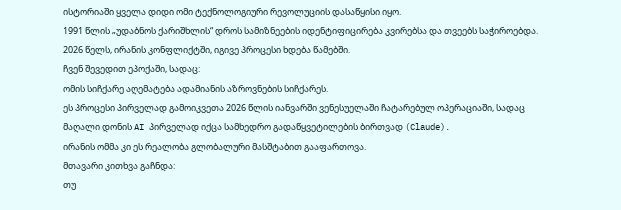ისტორიაში ყველა დიდი ომი ტექნოლოგიური რევოლუციის დასაწყისი იყო.
1991 წლის „უდაბნოს ქარიშხლის“ დროს სამიზნეების იდენტიფიცირება კვირებსა და თვეებს საჭიროებდა.
2026 წელს, ირანის კონფლიქტში, იგივე პროცესი ხდება წამებში.
ჩვენ შევედით ეპოქაში, სადაც:
ომის სიჩქარე აღემატება ადამიანის აზროვნების სიჩქარეს.
ეს პროცესი პირველად გამოიკვეთა 2026 წლის იანვარში ვენესუელაში ჩატარებულ ოპერაციაში, სადაც მაღალი დონის AI პირველად იქცა სამხედრო გადაწყვეტილების ბირთვად (Claude).
ირანის ომმა კი ეს რეალობა გლობალური მასშტაბით გააფართოვა.
მთავარი კითხვა გაჩნდა:
თუ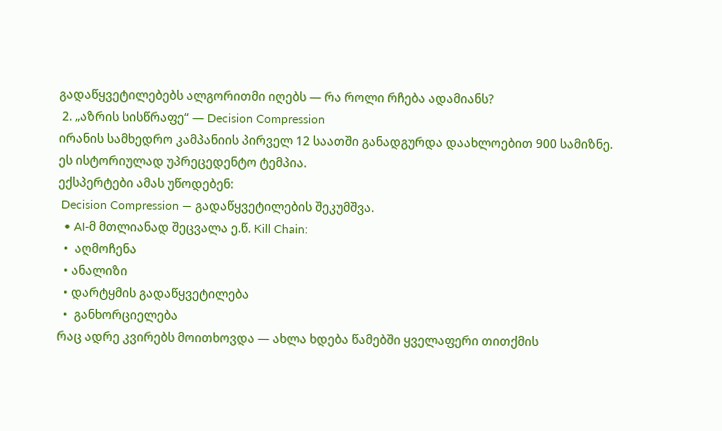გადაწყვეტილებებს ალგორითმი იღებს — რა როლი რჩება ადამიანს?
 2. „აზრის სისწრაფე“ — Decision Compression
ირანის სამხედრო კამპანიის პირველ 12 საათში განადგურდა დაახლოებით 900 სამიზნე.
ეს ისტორიულად უპრეცედენტო ტემპია.
ექსპერტები ამას უწოდებენ:
 Decision Compression — გადაწყვეტილების შეკუმშვა.
  • AI-მ მთლიანად შეცვალა ე.წ. Kill Chain:
  •  აღმოჩენა
  • ანალიზი
  • დარტყმის გადაწყვეტილება
  •  განხორციელება
რაც ადრე კვირებს მოითხოვდა — ახლა ხდება წამებში ყველაფერი თითქმის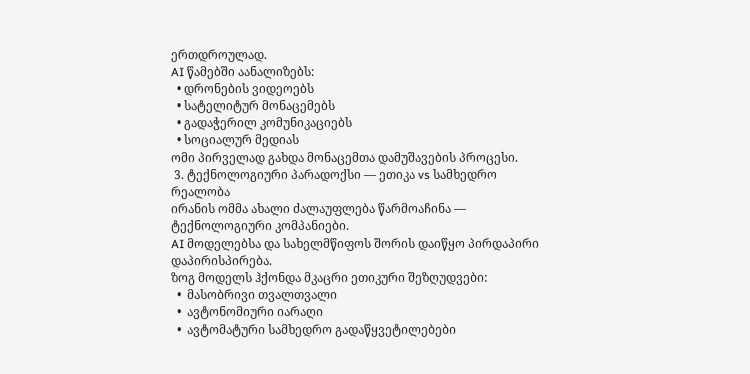ერთდროულად.
AI წამებში აანალიზებს:
  • დრონების ვიდეოებს
  • სატელიტურ მონაცემებს
  • გადაჭერილ კომუნიკაციებს
  • სოციალურ მედიას
ომი პირველად გახდა მონაცემთა დამუშავების პროცესი.
 3. ტექნოლოგიური პარადოქსი — ეთიკა vs სამხედრო რეალობა
ირანის ომმა ახალი ძალაუფლება წარმოაჩინა — ტექნოლოგიური კომპანიები.
AI მოდელებსა და სახელმწიფოს შორის დაიწყო პირდაპირი დაპირისპირება.
ზოგ მოდელს ჰქონდა მკაცრი ეთიკური შეზღუდვები:
  •  მასობრივი თვალთვალი
  •  ავტონომიური იარაღი
  •  ავტომატური სამხედრო გადაწყვეტილებები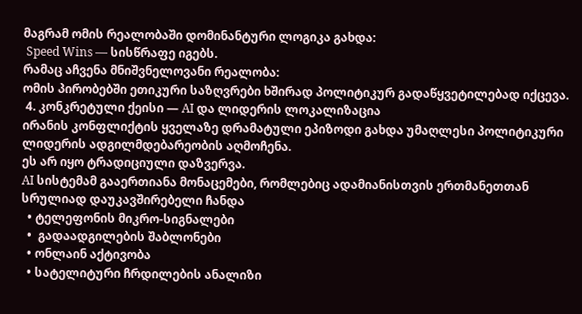მაგრამ ომის რეალობაში დომინანტური ლოგიკა გახდა:
 Speed Wins — სისწრაფე იგებს.
რამაც აჩვენა მნიშვნელოვანი რეალობა:
ომის პირობებში ეთიკური საზღვრები ხშირად პოლიტიკურ გადაწყვეტილებად იქცევა.
 4. კონკრეტული ქეისი — AI და ლიდერის ლოკალიზაცია
ირანის კონფლიქტის ყველაზე დრამატული ეპიზოდი გახდა უმაღლესი პოლიტიკური ლიდერის ადგილმდებარეობის აღმოჩენა.
ეს არ იყო ტრადიციული დაზვერვა.
AI სისტემამ გააერთიანა მონაცემები, რომლებიც ადამიანისთვის ერთმანეთთან სრულიად დაუკავშირებელი ჩანდა
  • ტელეფონის მიკრო-სიგნალები
  •  გადაადგილების შაბლონები
  • ონლაინ აქტივობა
  • სატელიტური ჩრდილების ანალიზი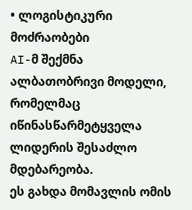• ლოგისტიკური მოძრაობები
AI-მ შექმნა ალბათობრივი მოდელი, რომელმაც იწინასწარმეტყველა ლიდერის შესაძლო მდებარეობა.
ეს გახდა მომავლის ომის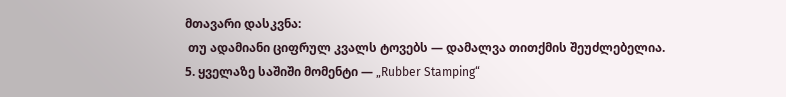მთავარი დასკვნა:
 თუ ადამიანი ციფრულ კვალს ტოვებს — დამალვა თითქმის შეუძლებელია.
5. ყველაზე საშიში მომენტი — „Rubber Stamping“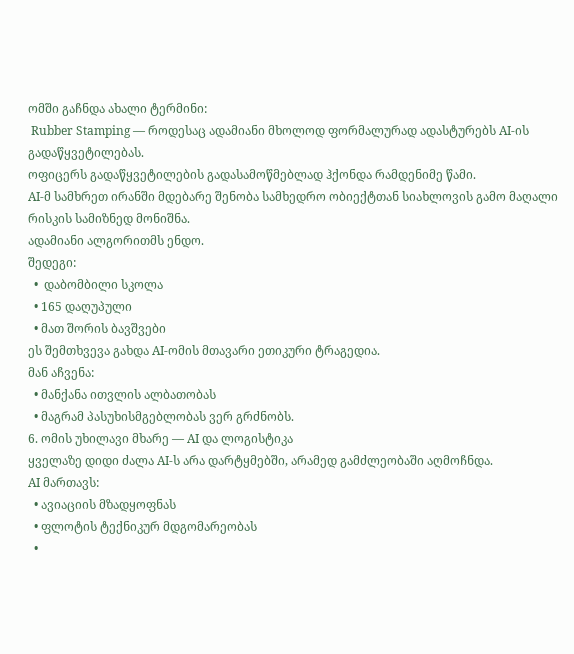ომში გაჩნდა ახალი ტერმინი:
 Rubber Stamping — როდესაც ადამიანი მხოლოდ ფორმალურად ადასტურებს AI-ის გადაწყვეტილებას.
ოფიცერს გადაწყვეტილების გადასამოწმებლად ჰქონდა რამდენიმე წამი.
AI-მ სამხრეთ ირანში მდებარე შენობა სამხედრო ობიექტთან სიახლოვის გამო მაღალი რისკის სამიზნედ მონიშნა.
ადამიანი ალგორითმს ენდო.
შედეგი:
  •  დაბომბილი სკოლა
  • 165 დაღუპული
  • მათ შორის ბავშვები
ეს შემთხვევა გახდა AI-ომის მთავარი ეთიკური ტრაგედია.
მან აჩვენა:
  • მანქანა ითვლის ალბათობას
  • მაგრამ პასუხისმგებლობას ვერ გრძნობს.
6. ომის უხილავი მხარე — AI და ლოგისტიკა
ყველაზე დიდი ძალა AI-ს არა დარტყმებში, არამედ გამძლეობაში აღმოჩნდა.
AI მართავს:
  • ავიაციის მზადყოფნას
  • ფლოტის ტექნიკურ მდგომარეობას
  •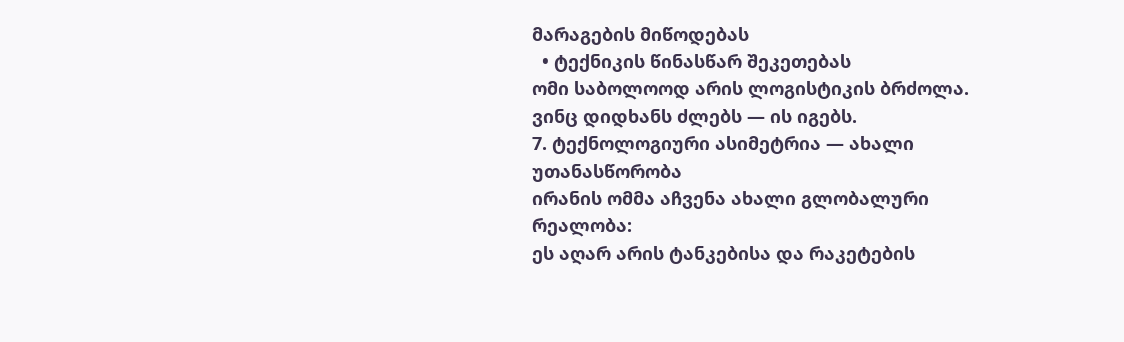მარაგების მიწოდებას
  • ტექნიკის წინასწარ შეკეთებას
ომი საბოლოოდ არის ლოგისტიკის ბრძოლა.
ვინც დიდხანს ძლებს — ის იგებს.
7. ტექნოლოგიური ასიმეტრია — ახალი უთანასწორობა
ირანის ომმა აჩვენა ახალი გლობალური რეალობა:
ეს აღარ არის ტანკებისა და რაკეტების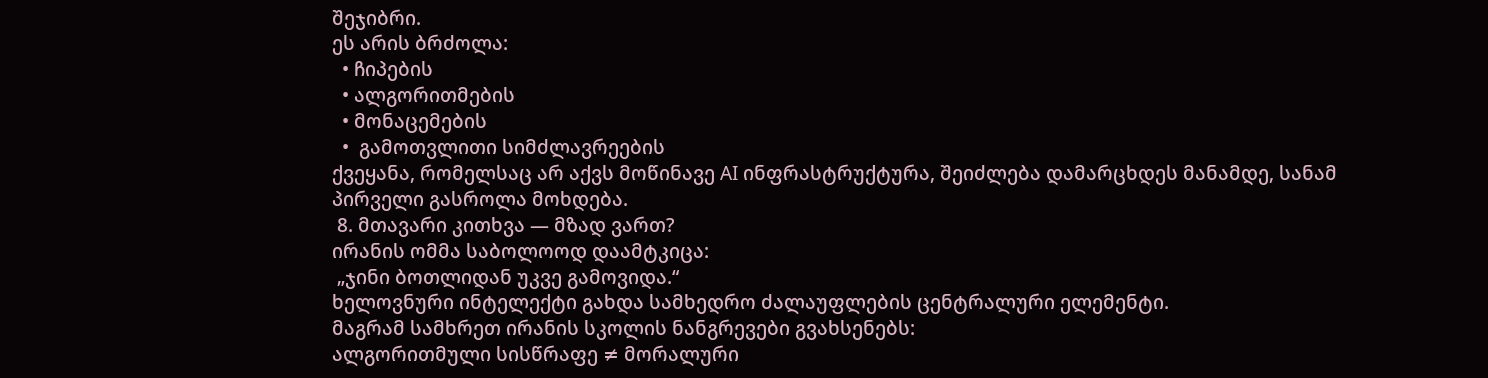შეჯიბრი.
ეს არის ბრძოლა:
  • ჩიპების
  • ალგორითმების
  • მონაცემების
  •  გამოთვლითი სიმძლავრეების
ქვეყანა, რომელსაც არ აქვს მოწინავე AI ინფრასტრუქტურა, შეიძლება დამარცხდეს მანამდე, სანამ პირველი გასროლა მოხდება.
 8. მთავარი კითხვა — მზად ვართ?
ირანის ომმა საბოლოოდ დაამტკიცა:
 „ჯინი ბოთლიდან უკვე გამოვიდა.“
ხელოვნური ინტელექტი გახდა სამხედრო ძალაუფლების ცენტრალური ელემენტი.
მაგრამ სამხრეთ ირანის სკოლის ნანგრევები გვახსენებს:
ალგორითმული სისწრაფე ≠ მორალური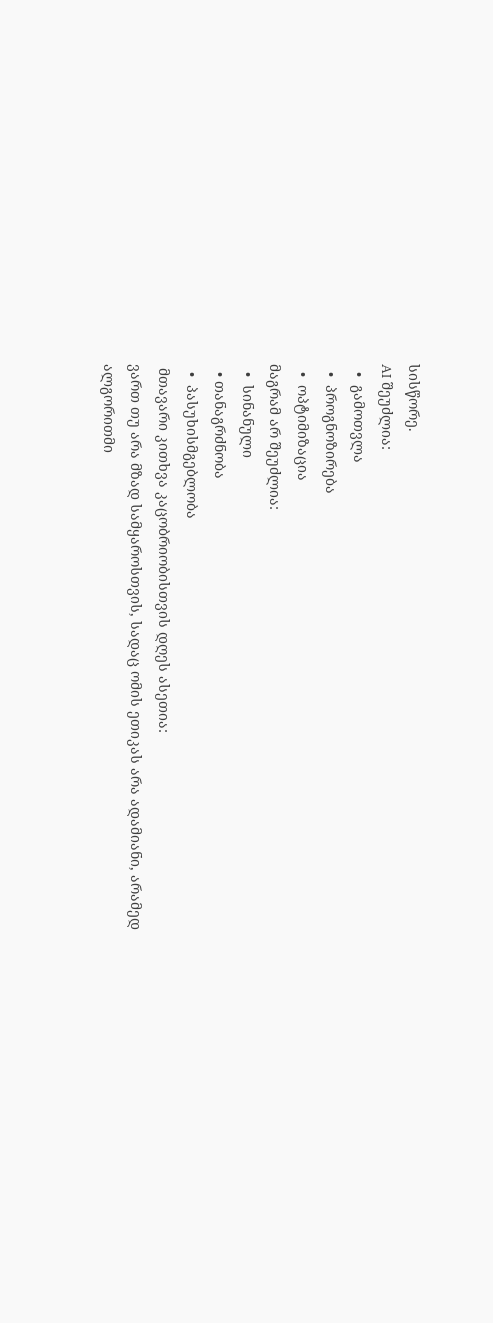სისწორე.
AI შეუძლია:
  •  გამოთვლა
  •  პროგნოზირება
  •  ოპტიმიზაცია
მაგრამ არ შეუძლია:
  •  სინანული
  • თანაგრძნობა
  •  პასუხისმგებლობა
 მთავარი კითხვა კაცობრიობისთვის დღეს ასეთია:
ვართ თუ არა მზად სამყაროსთვის, სადაც ომის ეთიკას არა ადამიანი, არამედ ალგორითმი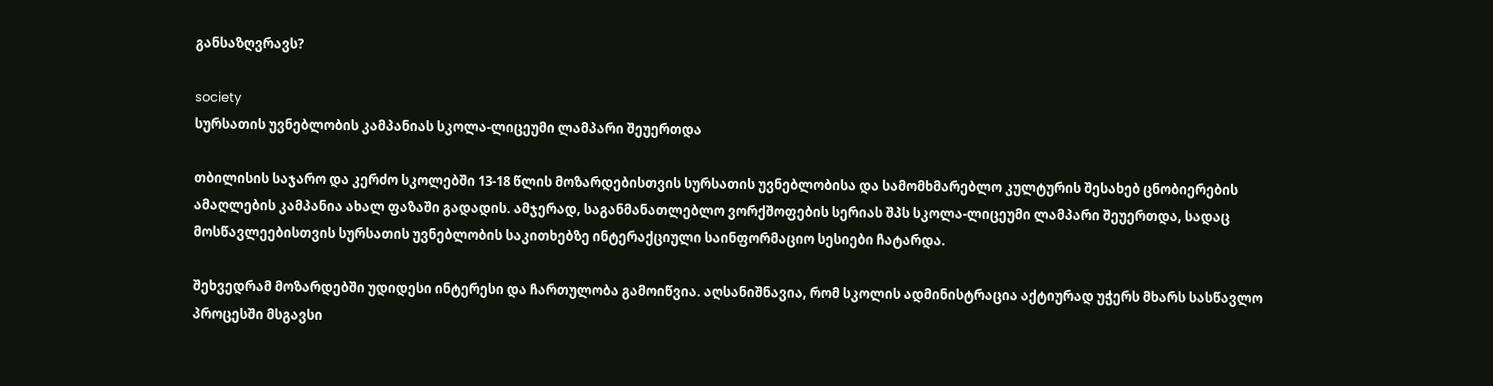განსაზღვრავს?

society
სურსათის უვნებლობის კამპანიას სკოლა-ლიცეუმი ლამპარი შეუერთდა

თბილისის საჯარო და კერძო სკოლებში 13-18 წლის მოზარდებისთვის სურსათის უვნებლობისა და სამომხმარებლო კულტურის შესახებ ცნობიერების ამაღლების კამპანია ახალ ფაზაში გადადის. ამჯერად, საგანმანათლებლო ვორქშოფების სერიას შპს სკოლა-ლიცეუმი ლამპარი შეუერთდა, სადაც მოსწავლეებისთვის სურსათის უვნებლობის საკითხებზე ინტერაქციული საინფორმაციო სესიები ჩატარდა.

შეხვედრამ მოზარდებში უდიდესი ინტერესი და ჩართულობა გამოიწვია. აღსანიშნავია, რომ სკოლის ადმინისტრაცია აქტიურად უჭერს მხარს სასწავლო პროცესში მსგავსი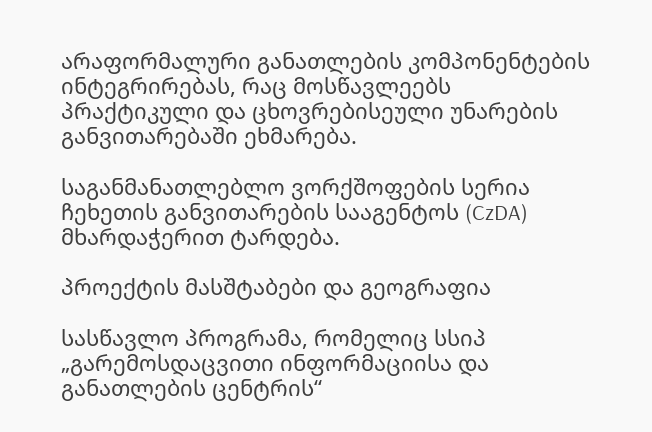არაფორმალური განათლების კომპონენტების ინტეგრირებას, რაც მოსწავლეებს პრაქტიკული და ცხოვრებისეული უნარების განვითარებაში ეხმარება.

საგანმანათლებლო ვორქშოფების სერია ჩეხეთის განვითარების სააგენტოს (CzDA) მხარდაჭერით ტარდება.

პროექტის მასშტაბები და გეოგრაფია

სასწავლო პროგრამა, რომელიც სსიპ „გარემოსდაცვითი ინფორმაციისა და განათლების ცენტრის“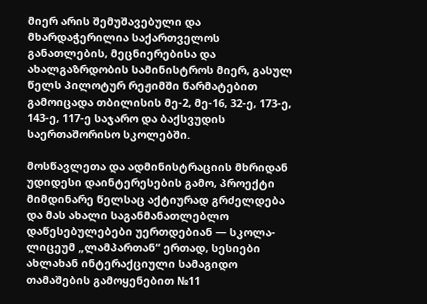მიერ არის შემუშავებული და მხარდაჭერილია საქართველოს განათლების, მეცნიერებისა და ახალგაზრდობის სამინისტროს მიერ, გასულ წელს პილოტურ რეჟიმში წარმატებით გამოიცადა თბილისის მე-2, მე-16, 32-ე, 173-ე, 143-ე, 117-ე საჯარო და ბაქსვუდის საერთაშორისო სკოლებში.

მოსწავლეთა და ადმინისტრაციის მხრიდან უდიდესი დაინტერესების გამო, პროექტი მიმდინარე წელსაც აქტიურად გრძელდება და მას ახალი საგანმანათლებლო დაწესებულებები უერთდებიან — სკოლა-ლიცეუმ „ლამპართან“ ერთად, სესიები ახლახან ინტერაქციული სამაგიდო თამაშების გამოყენებით №11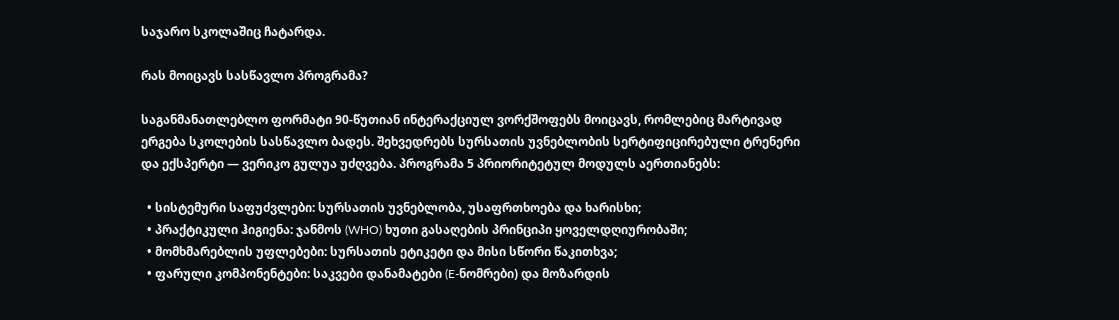საჯარო სკოლაშიც ჩატარდა.

რას მოიცავს სასწავლო პროგრამა?

საგანმანათლებლო ფორმატი 90-წუთიან ინტერაქციულ ვორქშოფებს მოიცავს, რომლებიც მარტივად ერგება სკოლების სასწავლო ბადეს. შეხვედრებს სურსათის უვნებლობის სერტიფიცირებული ტრენერი და ექსპერტი — ვერიკო გულუა უძღვება. პროგრამა 5 პრიორიტეტულ მოდულს აერთიანებს:

  • სისტემური საფუძვლები: სურსათის უვნებლობა, უსაფრთხოება და ხარისხი;
  • პრაქტიკული ჰიგიენა: ჯანმოს (WHO) ხუთი გასაღების პრინციპი ყოველდღიურობაში;
  • მომხმარებლის უფლებები: სურსათის ეტიკეტი და მისი სწორი წაკითხვა;
  • ფარული კომპონენტები: საკვები დანამატები (E-ნომრები) და მოზარდის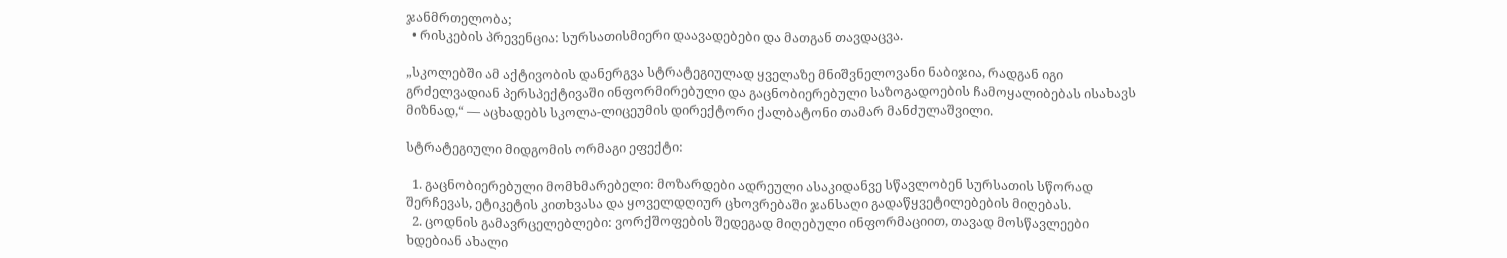ჯანმრთელობა;
  • რისკების პრევენცია: სურსათისმიერი დაავადებები და მათგან თავდაცვა.

„სკოლებში ამ აქტივობის დანერგვა სტრატეგიულად ყველაზე მნიშვნელოვანი ნაბიჯია, რადგან იგი გრძელვადიან პერსპექტივაში ინფორმირებული და გაცნობიერებული საზოგადოების ჩამოყალიბებას ისახავს მიზნად,“ — აცხადებს სკოლა-ლიცეუმის დირექტორი ქალბატონი თამარ მანძულაშვილი.

სტრატეგიული მიდგომის ორმაგი ეფექტი:

  1. გაცნობიერებული მომხმარებელი: მოზარდები ადრეული ასაკიდანვე სწავლობენ სურსათის სწორად შერჩევას, ეტიკეტის კითხვასა და ყოველდღიურ ცხოვრებაში ჯანსაღი გადაწყვეტილებების მიღებას.
  2. ცოდნის გამავრცელებლები: ვორქშოფების შედეგად მიღებული ინფორმაციით, თავად მოსწავლეები ხდებიან ახალი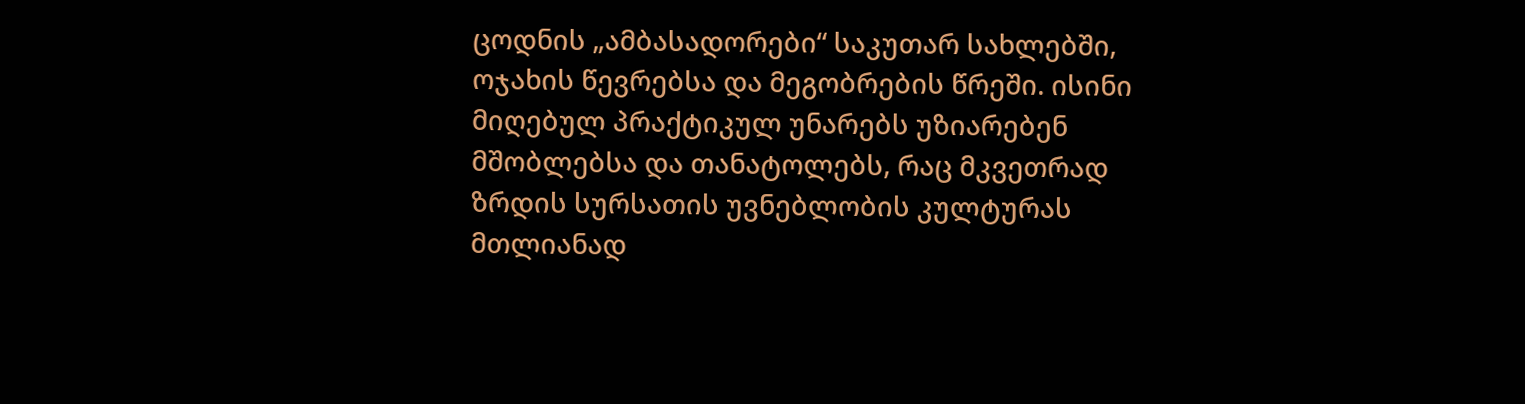ცოდნის „ამბასადორები“ საკუთარ სახლებში, ოჯახის წევრებსა და მეგობრების წრეში. ისინი მიღებულ პრაქტიკულ უნარებს უზიარებენ მშობლებსა და თანატოლებს, რაც მკვეთრად ზრდის სურსათის უვნებლობის კულტურას მთლიანად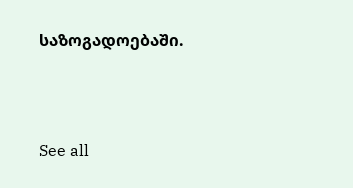საზოგადოებაში.



See all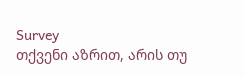Survey
თქვენი აზრით, არის თუ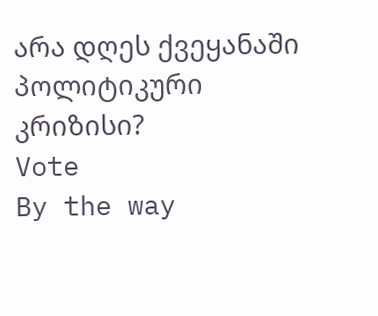არა დღეს ქვეყანაში პოლიტიკური კრიზისი?
Vote
By the way